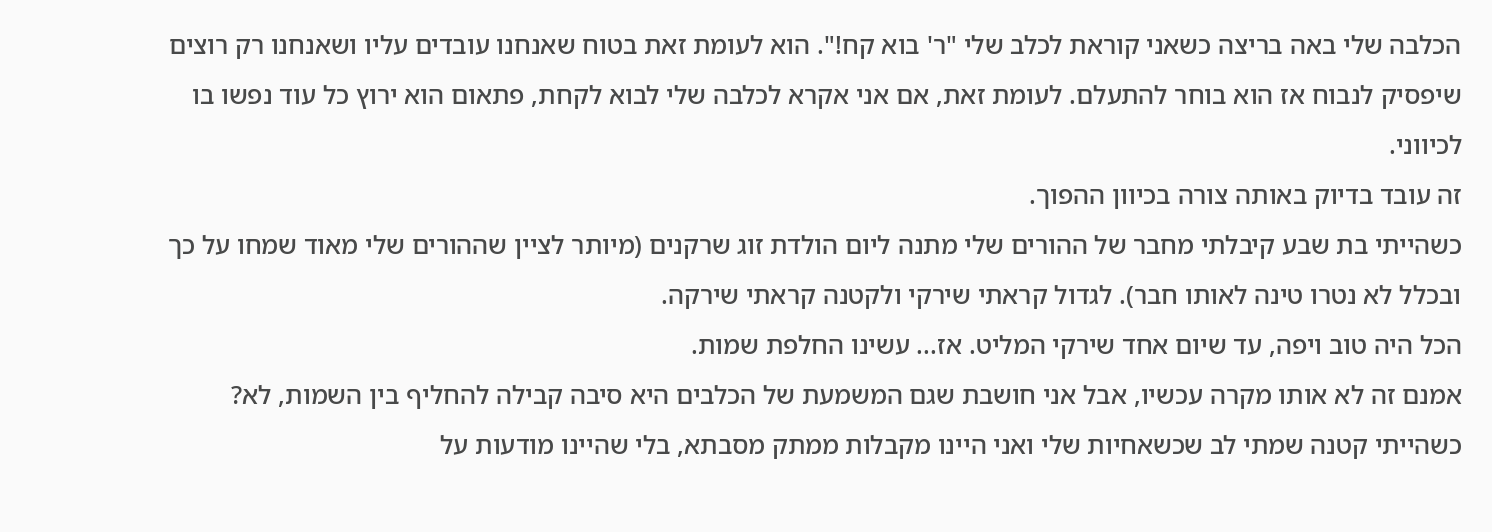הכלבה שלי באה בריצה כשאני קוראת לכלב שלי "ר' בוא קח!". הוא לעומת זאת בטוח שאנחנו עובדים עליו ושאנחנו רק רוצים שיפסיק לנבוח אז הוא בוחר להתעלם. לעומת זאת, אם אני אקרא לכלבה שלי לבוא לקחת, פתאום הוא ירוץ כל עוד נפשו בו לכיווני.
זה עובד בדיוק באותה צורה בכיוון ההפוך.
כשהייתי בת שבע קיבלתי מחבר של ההורים שלי מתנה ליום הולדת זוג שרקנים (מיותר לציין שההורים שלי מאוד שמחו על כך ובכלל לא נטרו טינה לאותו חבר). לגדול קראתי שירקי ולקטנה קראתי שירקה.
הכל היה טוב ויפה, עד שיום אחד שירקי המליט. אז... עשינו החלפת שמות.
אמנם זה לא אותו מקרה עכשיו, אבל אני חושבת שגם המשמעת של הכלבים היא סיבה קבילה להחליף בין השמות, לא?
כשהייתי קטנה שמתי לב שכשאחיות שלי ואני היינו מקבלות ממתק מסבתא, בלי שהיינו מודעות על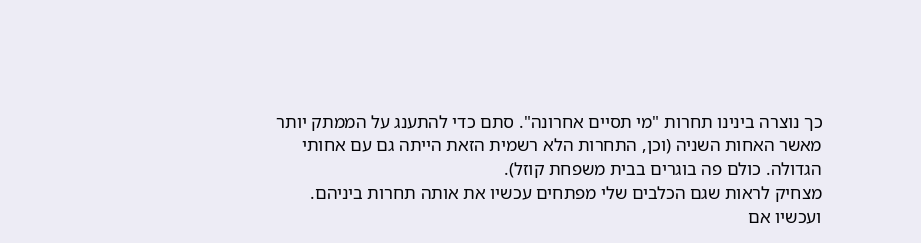כך נוצרה בינינו תחרות "מי תסיים אחרונה". סתם כדי להתענג על הממתק יותר מאשר האחות השניה (וכן, התחרות הלא רשמית הזאת הייתה גם עם אחותי הגדולה. כולם פה בוגרים בבית משפחת קוזל).
מצחיק לראות שגם הכלבים שלי מפתחים עכשיו את אותה תחרות ביניהם.
ועכשיו אם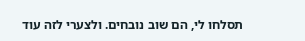תסלחו לי, הם שוב נובחים. ולצערי לזה עוד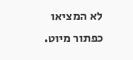לא המציאו כפתור מיוט.